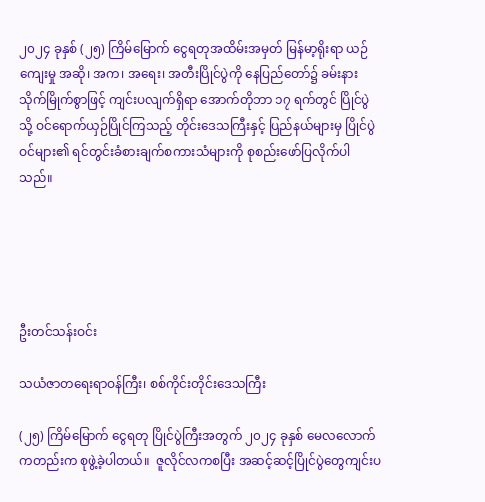၂၀၂၄ ခုနှစ် (၂၅) ကြိမ်မြောက် ငွေရတုအထိမ်းအမှတ် မြန်မာ့ရိုးရာ ယဉ်ကျေးမှု အဆို၊ အက၊ အရေး၊ အတီးပြိုင်ပွဲကို နေပြည်တော်၌ ခမ်းနားသိုက်မြိုက်စွာဖြင့် ကျင်းပလျက်ရှိရာ အောက်တိုဘာ ၁၇ ရက်တွင် ပြိုင်ပွဲသို့ ဝင်ရောက်ယှဉ်ပြိုင်ကြသည့် တိုင်းဒေသကြီးနှင့် ပြည်နယ်များမှ ပြိုင်ပွဲဝင်များ၏ ရင်တွင်းခံစားချက်စကားသံများကို စုစည်းဖော်ပြလိုက်ပါသည်။





ဦးတင်သန်းဝင်း

သယံဇာတရေးရာဝန်ကြီး၊ စစ်ကိုင်းတိုင်းဒေသကြီး

(၂၅) ကြိမ်မြောက် ငွေရတု ပြိုင်ပွဲကြီးအတွက် ၂၀၂၄ ခုနှစ် မေလလောက်ကတည်းက စုဖွဲ့ခဲ့ပါတယ်။  ဇူလိုင်လကစပြီး အဆင့်ဆင့်ပြိုင်ပွဲတွေကျင်းပ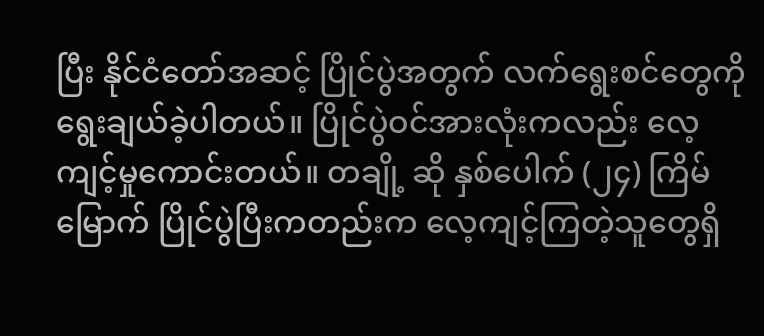ပြီး နိုင်ငံတော်အဆင့် ပြိုင်ပွဲအတွက် လက်ရွေးစင်တွေကို ရွေးချယ်ခဲ့ပါတယ်။ ပြိုင်ပွဲဝင်အားလုံးကလည်း လေ့ကျင့်မှုကောင်းတယ်။ တချို့ ဆို နှစ်ပေါက် (၂၄) ကြိမ်မြောက် ပြိုင်ပွဲပြီးကတည်းက လေ့ကျင့်ကြတဲ့သူတွေရှိ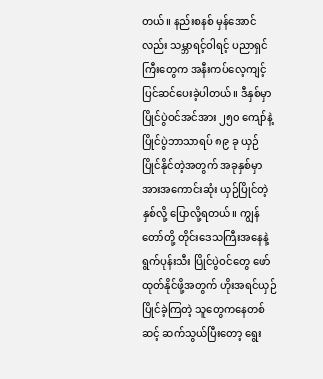တယ်။ နည်းစနစ် မှန်အောင်လည်း သမ္ဘာရင့်ဝါရင့် ပညာရှင်ကြီးတွေက အနီးကပ်လေ့ကျင့်ပြင်ဆင်ပေးခဲ့ပါတယ်။ ဒီနှစ်မှာ ပြိုင်ပွဲဝင်အင်အား ၂၅၀ ကျော်နဲ့ ပြိုင်ပွဲဘာသာရပ် ၈၉ ခု ယှဉ်ပြိုင်နိုင်တဲ့အတွက် အခုနှစ်မှာ အားအကောင်းဆုံး ယှဉ်ပြိုင်တဲ့နှစ်လို့ ပြောလို့ရတယ်။ ကျွန်တော်တို့ တိုင်းဒေသကြီးအနေနဲ့ ရွက်ပုန်းသီး ပြိုင်ပွဲဝင်တွေ ဖော်ထုတ်နိုင်ဖို့အတွက် ဟိုးအရင်ယှဉ်ပြိုင်ခဲ့ကြတဲ့ သူတွေကနေတစ်ဆင့် ဆက်သွယ်ပြီးတော့ ရွေး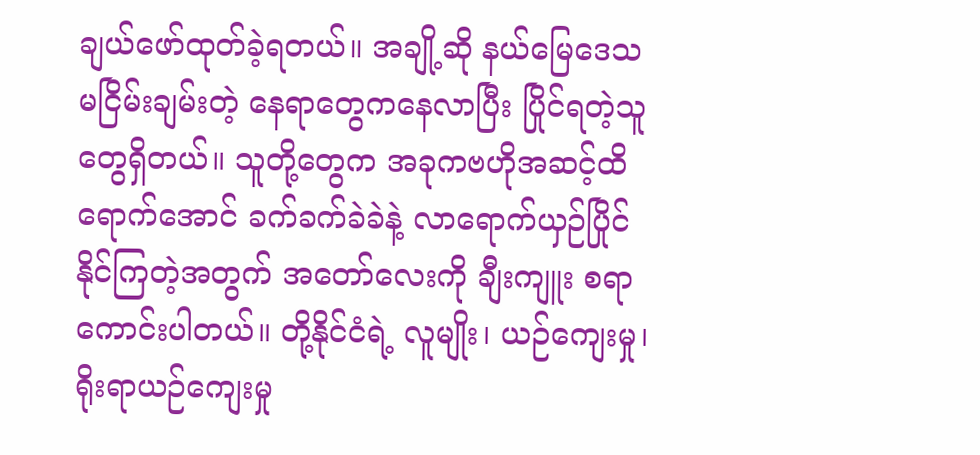ချယ်ဖော်ထုတ်ခဲ့ရတယ်။ အချို့ဆို နယ်မြေဒေသမငြိမ်းချမ်းတဲ့ နေရာတွေကနေလာပြီး ပြိုင်ရတဲ့သူတွေရှိတယ်။ သူတို့တွေက အခုကဗဟိုအဆင့်ထိရောက်အောင် ခက်ခက်ခဲခဲနဲ့ လာရောက်ယှဉ်ပြိုင်နိုင်ကြတဲ့အတွက် အတော်လေးကို ချီးကျူး စရာကောင်းပါတယ်။ တို့နိုင်ငံရဲ့ လူမျိုး၊ ယဉ်ကျေးမှု၊ ရိုးရာယဉ်ကျေးမှု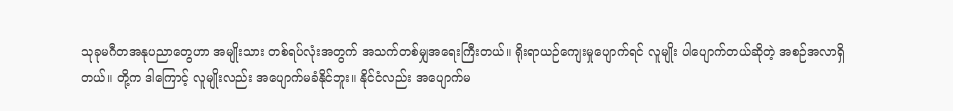သုခုမဂီတအနုပညာတွေဟာ အမျိုးသား တစ်ရပ်လုံးအတွက် အသက်တစ်မျှအရေးကြီးတယ်။ ရိုးရာယဉ်ကျေးမှုပျောက်ရင် လူမျိုး ပါပျောက်တယ်ဆိုတဲ့ အစဉ်အလာရှိတယ်။ တို့က ဒါကြောင့် လူမျိုးလည်း အပျောက်မခံနိုင်ဘူး။ နိုင်ငံလည်း အပျောက်မ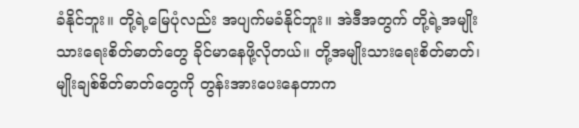ခံနိုင်ဘူး။ တို့ရဲ့မြေပုံလည်း အပျက်မခံနိုင်ဘူး။ အဲဒီအတွက် တို့ရဲ့အမျိုးသားရေးစိတ်ဓာတ်တွေ ခိုင်မာနေဖို့လိုတယ်။ တို့အမျိုးသားရေးစိတ်ဓာတ်၊ မျိုးချစ်စိတ်ဓာတ်တွေကို တွန်းအားပေးနေတာက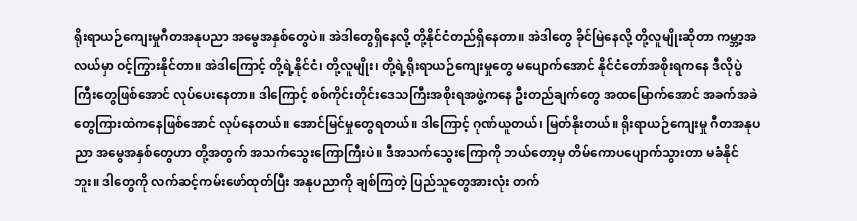ရိုးရာယဉ်ကျေးမှုဂီတအနုပညာ အမွေအနှစ်တွေပဲ။ အဲဒါတွေရှိနေလို့ တို့နိုင်ငံတည်ရှိနေတာ။ အဲဒါတွေ ခိုင်မြဲနေလို့ တို့လူမျိုးဆိုတာ ကမ္ဘာ့အလယ်မှာ ဝင့်ကြွားနိုင်တာ။ အဲဒါကြောင့် တို့ရဲ့နိုင်ငံ၊ တို့လူမျိုး၊ တို့ရဲ့ရိုးရာယဉ်ကျေးမှုတွေ မပျောက်အောင် နိုင်ငံတော်အစိုးရကနေ ဒီလိုပွဲကြီးတွေဖြစ်အောင် လုပ်ပေးနေတာ။ ဒါကြောင့် စစ်ကိုင်းတိုင်းဒေသကြီးအစိုးရအဖွဲ့ကနေ ဦးတည်ချက်တွေ အထမြောက်အောင် အခက်အခဲတွေကြားထဲကနေဖြစ်အောင် လုပ်နေတယ်။ အောင်မြင်မှုတွေရတယ်။ ဒါကြောင့် ဂုဏ်ယူတယ်၊ မြတ်နိုးတယ်။ ရိုးရာယဉ်ကျေးမှု ဂီတအနုပညာ အမွေအနှစ်တွေဟာ တို့အတွက် အသက်သွေးကြောကြီးပဲ။ ဒီအသက်သွေးကြောကို ဘယ်တော့မှ တိမ်ကောပပျောက်သွားတာ မခံနိုင်ဘူး။ ဒါတွေကို လက်ဆင့်ကမ်းဖော်ထုတ်ပြီး အနုပညာကို ချစ်ကြတဲ့ ပြည်သူတွေအားလုံး တက်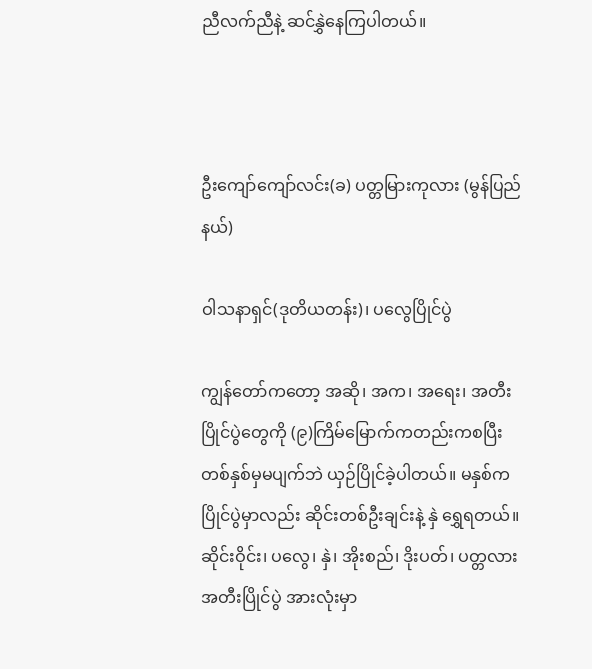ညီလက်ညီနဲ့ ဆင်နွှဲနေကြပါတယ်။



ဦးကျော်ကျော်လင်း(ခ) ပတ္တမြားကုလား (မွန်ပြည်နယ်)

ဝါသနာရှင်(ဒုတိယတန်း)၊ ပလွေပြိုင်ပွဲ

ကျွန်တော်ကတော့ အဆို၊ အက၊ အရေး၊ အတီးပြိုင်ပွဲတွေကို (၉)ကြိမ်မြောက်ကတည်းကစပြီး တစ်နှစ်မှမပျက်ဘဲ ယှဉ်ပြိုင်ခဲ့ပါတယ်။ မနှစ်က ပြိုင်ပွဲမှာလည်း ဆိုင်းတစ်ဦးချင်းနဲ့ နှဲ ရွှေရတယ်။ ဆိုင်းဝိုင်း၊ ပလွေ၊ နှဲ၊ အိုးစည်၊ ဒိုးပတ်၊ ပတ္တလား အတီးပြိုင်ပွဲ အားလုံးမှာ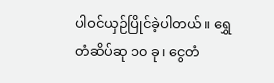ပါဝင်ယှဉ်ပြိုင်ခဲ့ပါတယ်။ ရွှေတံဆိပ်ဆု ၁၀ ခု၊ ငွေတံ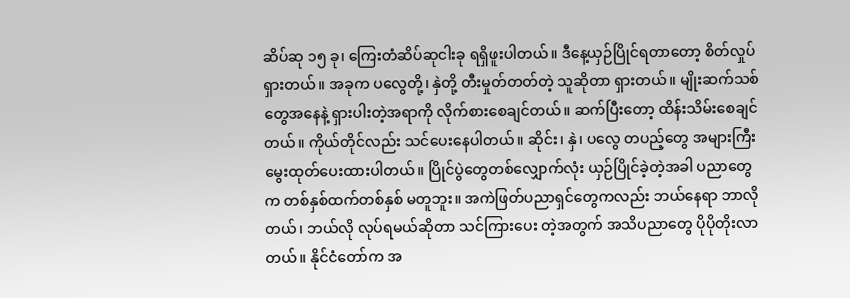ဆိပ်ဆု ၁၅ ခု၊ ကြေးတံဆိပ်ဆုငါးခု ရရှိဖူးပါတယ်။ ဒီနေ့ယှဉ်ပြိုင်ရတာတော့ စိတ်လှုပ်ရှားတယ်။ အခုက ပလွေတို့၊ နှဲတို့ တီးမှုတ်တတ်တဲ့ သူဆိုတာ ရှားတယ်။ မျိုးဆက်သစ်တွေအနေနဲ့ ရှားပါးတဲ့အရာကို လိုက်စားစေချင်တယ်။ ဆက်ပြီးတော့ ထိန်းသိမ်းစေချင်တယ်။ ကိုယ်တိုင်လည်း သင်ပေးနေပါတယ်။ ဆိုင်း၊ နှဲ၊ ပလွေ တပည့်တွေ အများကြီး မွေးထုတ်ပေးထားပါတယ်။ ပြိုင်ပွဲတွေတစ်လျှောက်လုံး ယှဉ်ပြိုင်ခဲ့တဲ့အခါ ပညာတွေက တစ်နှစ်ထက်တစ်နှစ် မတူဘူး။ အကဲဖြတ်ပညာရှင်တွေကလည်း ဘယ်နေရာ ဘာလိုတယ်၊ ဘယ်လို လုပ်ရမယ်ဆိုတာ သင်ကြားပေး တဲ့အတွက် အသိပညာတွေ ပိုပိုတိုးလာတယ်။ နိုင်ငံတော်က အ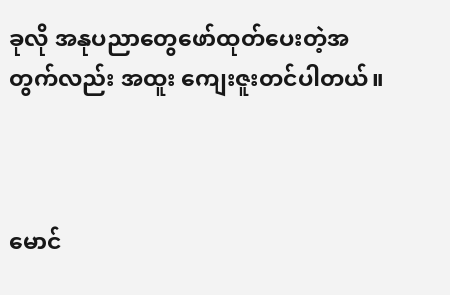ခုလို အနုပညာတွေဖော်ထုတ်ပေးတဲ့အတွက်လည်း အထူး ကျေးဇူးတင်ပါတယ်။



မောင်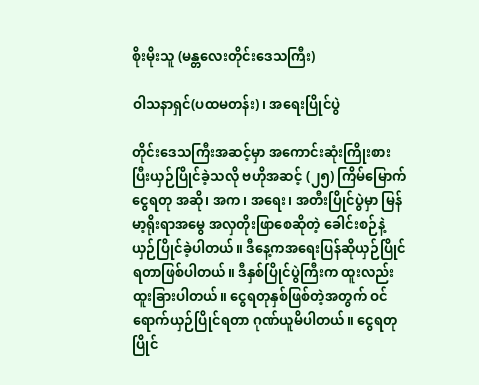စိုးမိုးသူ (မန္တလေးတိုင်းဒေသကြီး)

ဝါသနာရှင်(ပထမတန်း) ၊ အရေးပြိုင်ပွဲ

တိုင်းဒေသကြီးအဆင့်မှာ အကောင်းဆုံးကြိုးစားပြီးယှဉ်ပြိုင်ခဲ့သလို ဗဟိုအဆင့် (၂၅) ကြိမ်မြောက် ငွေရတု အဆို၊ အက၊ အရေး၊ အတီးပြိုင်ပွဲမှာ မြန်မာ့ရိုးရာအမွေ အလှတိုးဖြာစေဆိုတဲ့ ခေါင်းစဉ်နဲ့ ယှဉ်ပြိုင်ခဲ့ပါတယ်။ ဒီနေ့ကအရေးပြန်ဆိုယှဉ်ပြိုင်ရတာဖြစ်ပါတယ်။ ဒီနှစ်ပြိုင်ပွဲကြီးက ထူးလည်း ထူးခြားပါတယ်။ ငွေရတုနှစ်ဖြစ်တဲ့အတွက် ဝင်ရောက်ယှဉ်ပြိုင်ရတာ ဂုဏ်ယူမိပါတယ်။ ငွေရတုပြိုင်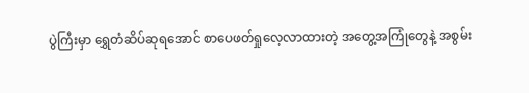ပွဲကြီးမှာ ရွှေတံဆိပ်ဆုရအောင် စာပေဖတ်ရှုလေ့လာထားတဲ့ အတွေ့အကြုံတွေနဲ့ အစွမ်း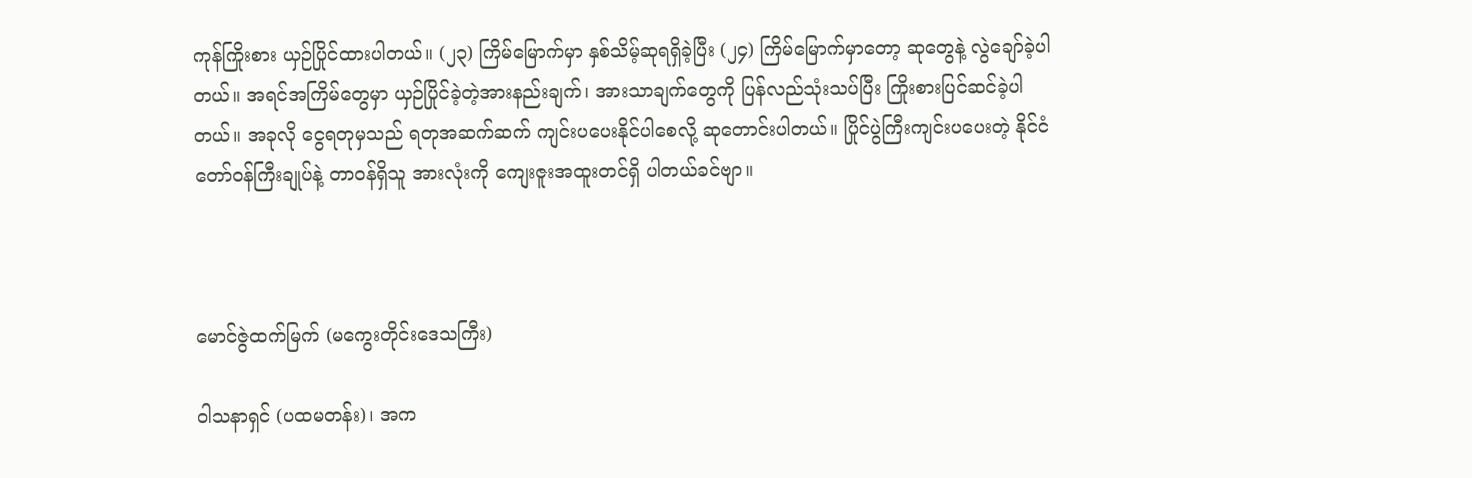ကုန်ကြိုးစား ယှဉ်ပြိုင်ထားပါတယ်။ (၂၃) ကြိမ်မြောက်မှာ နှစ်သိမ့်ဆုရရှိခဲ့ပြီး (၂၄) ကြိမ်မြောက်မှာတော့ ဆုတွေနဲ့ လွဲချော်ခဲ့ပါတယ်။ အရင်အကြိမ်‌တွေမှာ ယှဉ်ပြိုင်ခဲ့တဲ့အားနည်းချက်၊ အားသာချက်တွေကို ပြန်လည်သုံးသပ်ပြီး ကြိုးစားပြင်ဆင်ခဲ့ပါတယ်။ အခုလို ငွေရတုမှသည် ရတုအဆက်ဆက် ကျင်းပပေးနိုင်ပါစေလို့ ဆုတောင်းပါတယ်။ ပြိုင်ပွဲကြီးကျင်းပပေးတဲ့ နိုင်ငံတော်ဝန်ကြီးချုပ်နဲ့ တာဝန်ရှိသူ အားလုံးကို ကျေးဇူးအထူးတင်ရှိ ပါတယ်ခင်ဗျာ။



မောင်ဇွဲထက်မြက် (မကွေးတိုင်းဒေသကြီး)

ဝါသနာရှင် (ပထမတန်း)၊ အက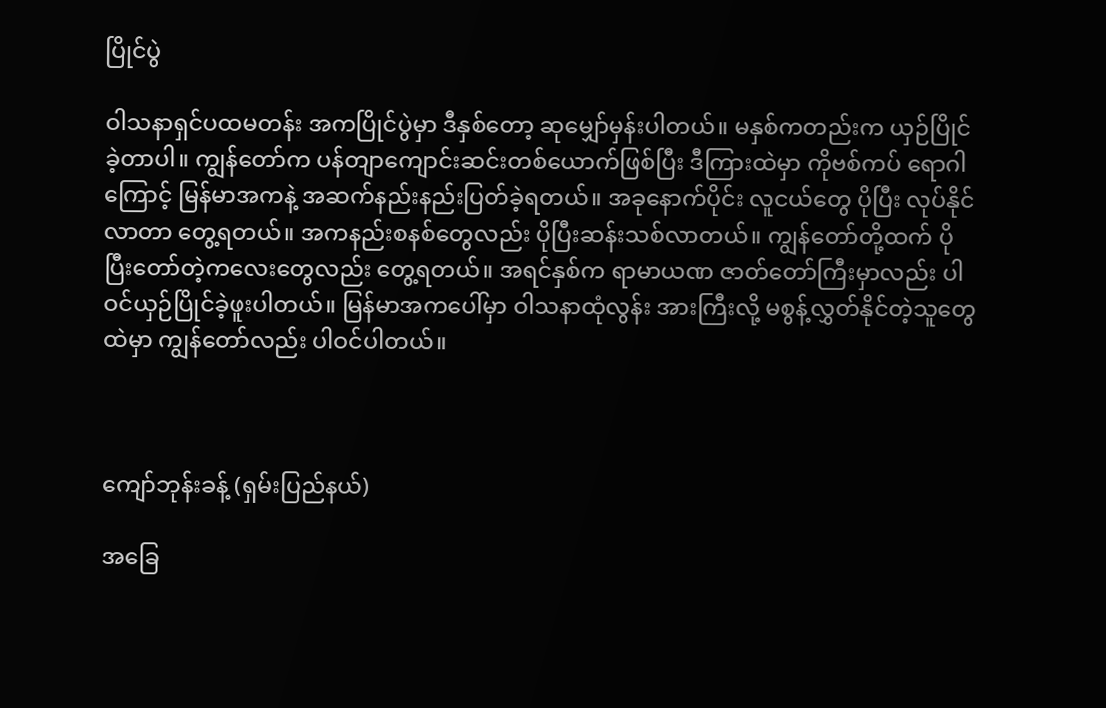ပြိုင်ပွဲ

ဝါသနာရှင်ပထမတန်း အကပြိုင်ပွဲမှာ ဒီနှစ်တော့ ဆုမျှော်မှန်းပါတယ်။ မနှစ်ကတည်းက ယှဉ်ပြိုင်ခဲ့တာပါ။ ကျွန်တော်က ပန်တျာကျောင်းဆင်းတစ်ယောက်ဖြစ်ပြီး ဒီကြားထဲမှာ ကိုဗစ်ကပ် ရောဂါကြောင့် မြန်မာအကနဲ့ အဆက်နည်းနည်းပြတ်ခဲ့ရတယ်။ အခုနောက်ပိုင်း လူငယ်တွေ ပိုပြီး လုပ်နိုင်လာတာ တွေ့ရတယ်။ အကနည်းစနစ်တွေလည်း ပိုပြီးဆန်းသစ်လာတယ်။ ကျွန်တော်တို့ထက် ပိုပြီးတော်တဲ့ကလေးတွေလည်း တွေ့ရတယ်။ အရင်နှစ်က ရာမာယဏ ဇာတ်တော်ကြီးမှာလည်း ပါဝင်ယှဉ်ပြိုင်ခဲ့ဖူးပါတယ်။ မြန်မာအကပေါ်မှာ ဝါသနာထုံလွန်း အားကြီးလို့ မစွန့်လွှတ်နိုင်တဲ့သူတွေထဲမှာ ကျွန်တော်လည်း ပါဝင်ပါတယ်။



ကျော်ဘုန်းခန့် (ရှမ်းပြည်နယ်)

အခြေ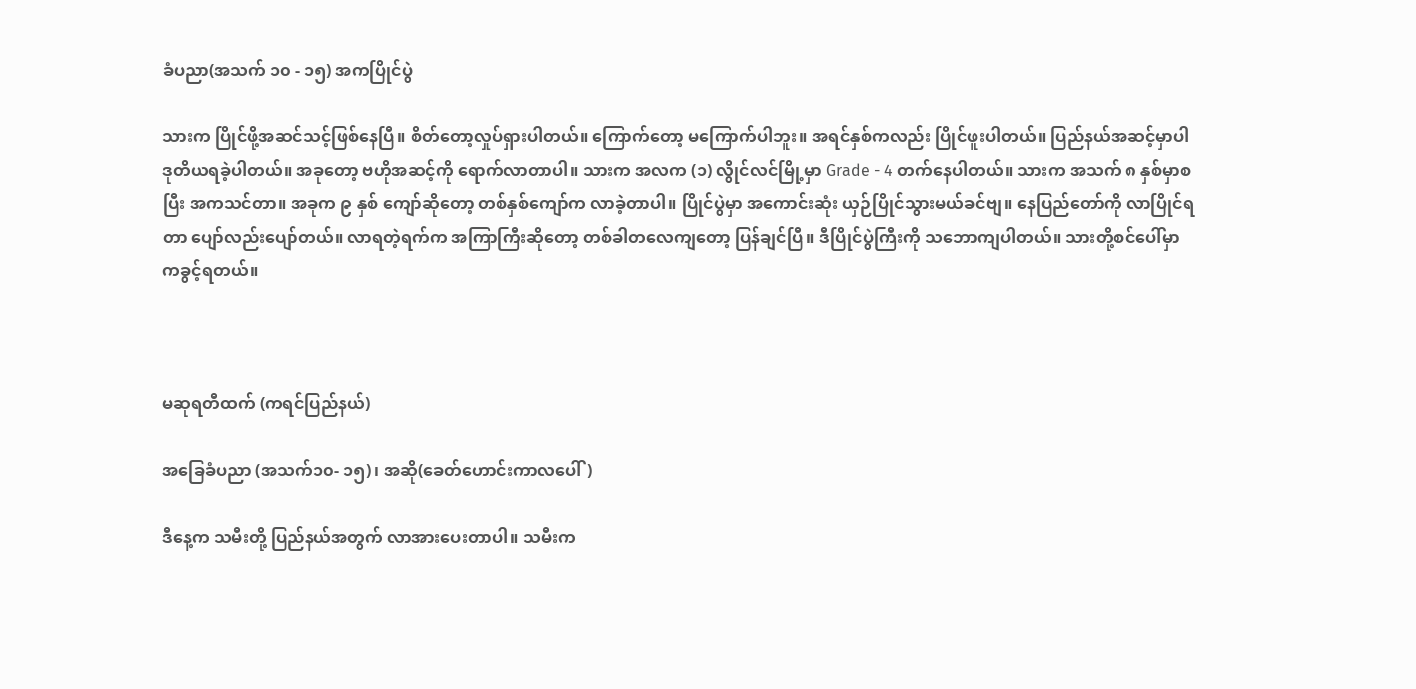ခံပညာ(အသက် ၁၀ - ၁၅) အကပြိုင်ပွဲ

သားက ပြိုင်ဖို့အဆင်သင့်ဖြစ်နေပြီ။ စိတ်တော့လှုပ်ရှားပါတယ်။ ကြောက်တော့ မကြောက်ပါဘူး။ အရင်နှစ်ကလည်း ပြိုင်ဖူးပါတယ်။ ပြည်နယ်အဆင့်မှာပါ ဒုတိယရခဲ့ပါတယ်။ အခုတော့ ဗဟိုအဆင့်ကို ရောက်လာတာပါ။ သားက အလက (၁) လွိုင်လင်မြို့မှာ Grade - 4 တက်နေပါတယ်။ သားက အသက် ၈ နှစ်မှာစပြီး အကသင်တာ။ အခုက ၉ နှစ် ကျော်ဆိုတော့ တစ်နှစ်ကျော်က လာခဲ့တာပါ။ ပြိုင်ပွဲမှာ အကောင်းဆုံး ယှဉ်ပြိုင်သွားမယ်ခင်ဗျ။ နေပြည်တော်ကို လာပြိုင်ရတာ ပျော်လည်းပျော်တယ်။ လာရတဲ့ရက်က အကြာကြီးဆိုတော့ တစ်ခါတလေကျတော့ ပြန်ချင်ပြီ။ ဒီပြိုင်ပွဲကြီးကို သဘောကျပါတယ်။ သားတို့စင်ပေါ်မှာ ကခွင့်ရတယ်။



မဆုရတီထက် (ကရင်ပြည်နယ်)

အခြေခံပညာ (အသက်၁၀- ၁၅)၊ အဆို(ခေတ်ဟောင်းကာလပေါ်)

ဒီနေ့က သမီးတို့ ပြည်နယ်အတွက် လာအားပေးတာပါ။ သမီးက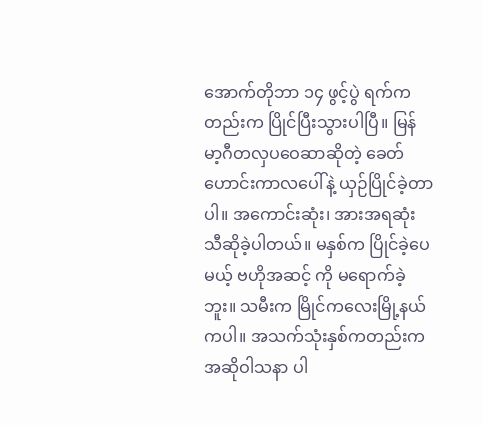အောက်တိုဘာ ၁၄ ဖွင့်ပွဲ ရက်ကတည်းက ပြိုင်ပြီးသွားပါပြီ။ မြန်မာ့ဂီတလှပဝေဆာဆိုတဲ့ ခေတ်ဟောင်းကာလပေါ်နဲ့ ယှဉ်ပြိုင်ခဲ့တာပါ။ အကောင်းဆုံး၊ အားအရဆုံး သီဆိုခဲ့ပါတယ်။ မနှစ်က ပြိုင်ခဲ့ပေမယ့် ဗဟိုအဆင့် ကို မရောက်ခဲ့ဘူး။ သမီးက မြိုင်ကလေးမြို့နယ်ကပါ။ အသက်သုံးနှစ်ကတည်းက အဆိုဝါသနာ ပါ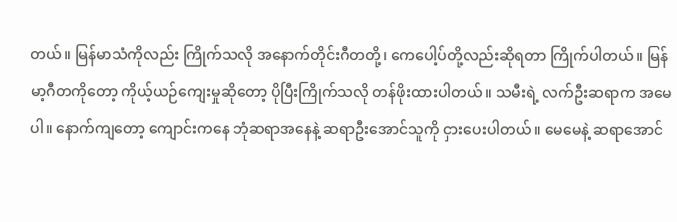တယ်။ မြန်မာသံကိုလည်း ကြိုက်သလို အနောက်တိုင်းဂီတတို့၊ ကေပေါ့ပ်တို့လည်းဆိုရတာ ကြိုက်ပါတယ်။ မြန်မာ့ဂီတကိုတော့ ကိုယ့်ယဉ်ကျေးမှုဆိုတော့ ပိုပြီးကြိုက်သလို တန်ဖိုးထားပါတယ်။ သမီးရဲ့ လက်ဦးဆရာက အမေပါ။ နောက်ကျတော့ ကျောင်းကနေ ဘုံဆရာအနေနဲ့ ဆရာဦးအောင်သူကို ငှားပေးပါတယ်။ မေမေနဲ့ ဆရာအောင်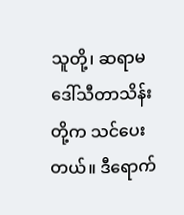သူတို့၊ ဆရာမ ဒေါ်သီတာသိန်းတို့က သင်ပေးတယ်။ ဒီရောက်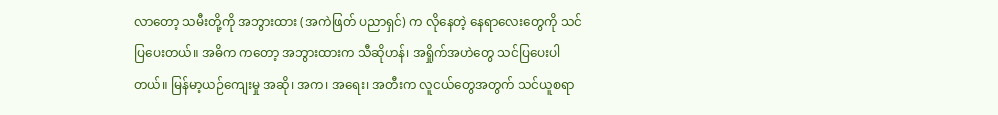လာတော့ သမီးတို့ကို အဘွားထား (အကဲဖြတ် ပညာရှင်) က လိုနေတဲ့ နေရာလေးတွေကို သင်ပြပေးတယ်။ အဓိက ကတော့ အဘွားထားက သီဆိုဟန်၊ အရှိုက်အဟဲတွေ သင်ပြပေးပါတယ်။ မြန်မာ့ယဉ်ကျေးမှု အဆို၊ အက၊ အရေး၊ အတီးက လူငယ်တွေအတွက် သင်ယူစရာ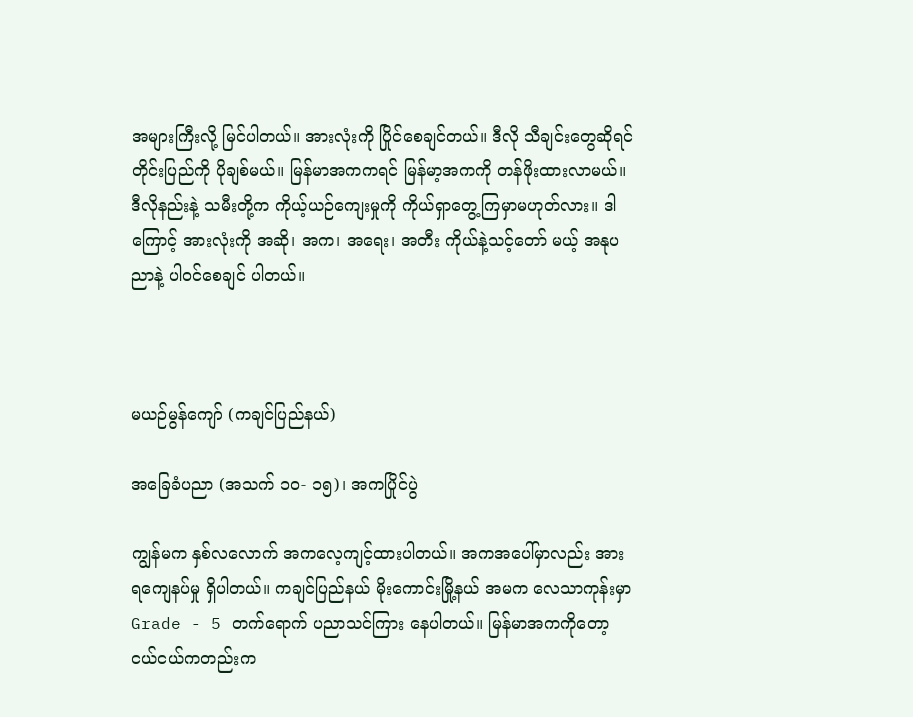အများကြီးလို့ မြင်ပါတယ်။ အားလုံးကို ပြိုင်စေချင်တယ်။ ဒီလို သီချင်းတွေဆိုရင် တိုင်းပြည်ကို ပိုချစ်မယ်။ မြန်မာအကကရင် မြန်မာ့အကကို တန်ဖိုးထားလာမယ်။ ဒီလိုနည်းနဲ့ သမီးတို့က ကိုယ့်ယဉ်ကျေးမှုကို ကိုယ်ရှာတွေ့ကြမှာမဟုတ်လား။ ဒါကြောင့် အားလုံးကို အဆို၊ အက၊ အရေး၊ အတီး ကိုယ်နဲ့သင့်တော် မယ့် အနုပညာနဲ့ ပါဝင်စေချင် ပါတယ်။



မယဉ်မွန်ကျော် (ကချင်ပြည်နယ်)

အခြေခံပညာ (အသက် ၁၀- ၁၅)၊ အကပြိုင်ပွဲ

ကျွန်မက နှစ်လလောက် အကလေ့ကျင့်ထားပါတယ်။ အကအပေါ်မှာလည်း အားရကျေနပ်မှု ရှိပါတယ်။ ကချင်ပြည်နယ် မိုးကောင်းမြို့နယ် အမက လေသာကုန်းမှာ Grade - 5 တက်ရောက် ပညာသင်ကြား နေပါတယ်။ မြန်မာအကကိုတော့ ငယ်ငယ်ကတည်းက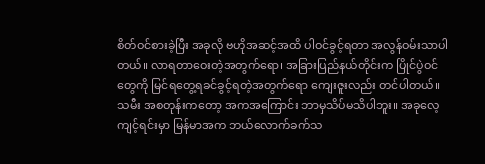စိတ်ဝင်စားခဲ့ပြီး အခုလို ဗဟိုအဆင့်အထိ ပါဝင်ခွင့်ရတာ အလွန်ဝမ်းသာပါတယ်။ လာရတာဝေးတဲ့အတွက်ရော၊ အခြားပြည်နယ်တိုင်းက ပြိုင်ပွဲဝင်တွေကို မြင်ရတွေ့ရခင်ခွင့်ရတဲ့အတွက်ရော ကျေးဇူးလည်း တင်ပါတယ်။ သမီး အစတုန်းကတော့ အကအကြောင်း ဘာမှသိပ်မသိပါဘူး။ အခုလေ့ကျင့်ရင်းမှာ မြန်မာအက ဘယ်လောက်ခက်သ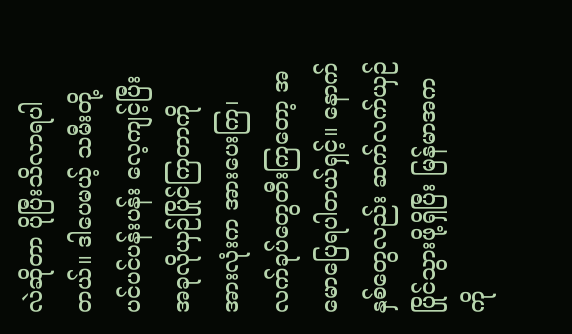လဲဆိုတာ ပိုပြီးသိလာရပါတယ်။ ဒါပေမယ့် သမီးတို့ ပင်ပင်ပန်းပန်း လေ့ကျင့်ပြီး အခုလိုယှဉ်ပြိုင်ကြတာကို အားလုံးက အားပေးကြ၊ လက်ခုပ်တွေတီးကြတော့ အမောပြေရပါတယ်ရှင့်။ နောက်နှစ်တွေလည်း ဆက်လက်ယှဉ်ပြိုင်သွားဖို့ရှိပြီး မြန်မာအကကို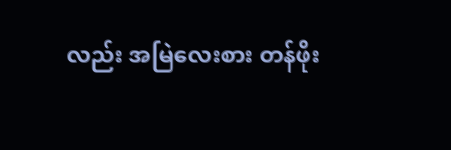လည်း အမြဲလေးစား တန်ဖိုး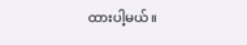ထားပါ့မယ်။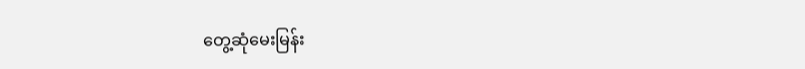တွေ့ဆုံမေးမြန်း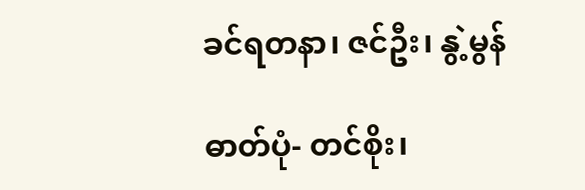ခင်ရတနာ၊ ဇင်ဦး၊ နွဲ့မွန်

ဓာတ်ပုံ- တင်စိုး၊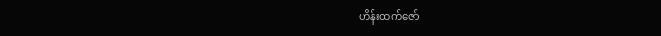ဟိန်းထက်ဇော်